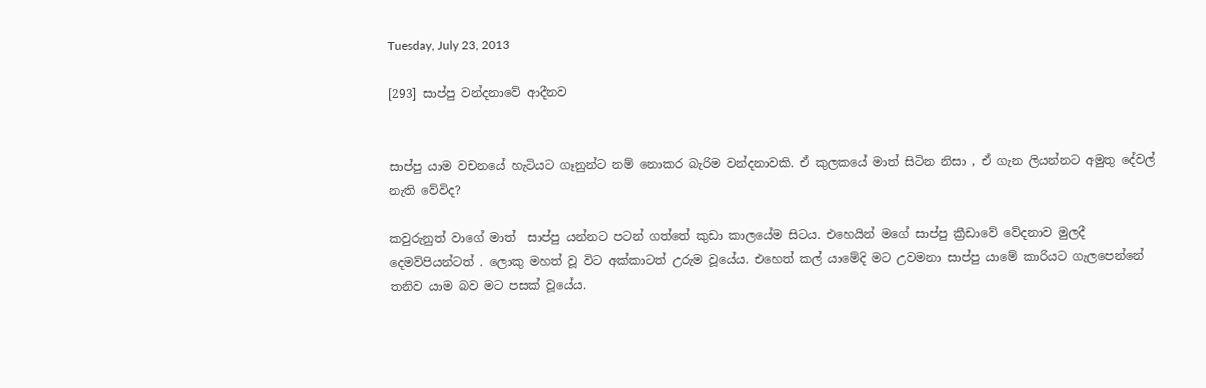Tuesday, July 23, 2013

[293] සාප්පු වන්දනාවේ ආදීනව


සාප්පු යාම වචනයේ හැටියට ගෑනුන්ට නම් නොකර බැරිම වන්දනාවකි. ඒ කුලකයේ මාත් සිටින නිසා , ඒ ගැන ලියන්නට අමුතු දේවල් නැති වේවිද?

කවුරුනුත් වාගේ මාත්  සාප්පු යන්නට පටන් ගත්තේ කුඩා කාලයේම සිටය. එහෙයින් මගේ සාප්පු ක්‍රීඩාවේ වේදනාව මුලදී දෙමව්පියන්ටත් . ලොකු මහත් වූ විට අක්කාටත් උරුම වූයේය. එහෙත් කල් යාමේදි මට උවමනා සාප්පු යාමේ කාරියට ගැලපෙන්නේ තනිව යාම බව මට පසක් වූයේය.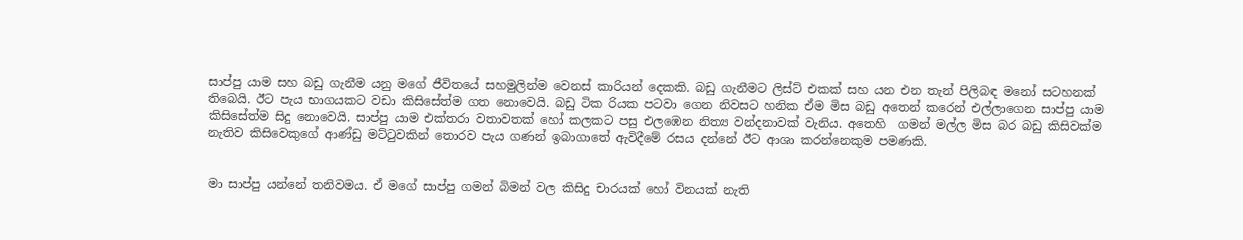සාප්පු යාම සහ බඩු ගැනීම යනු මගේ ජීවිතයේ සහමුලින්ම වෙනස් කාරියන් දෙකකි. බඩු ගැනීමට ලිස්ට් එකක් සහ යන එන තැන් පිලිබඳ මනෝ සටහනක් තිබෙයි. ඊට පැය භාගයකට වඩා කිසිසේත්ම ගත නොවෙයි. බඩු ටික රියක පටවා ගෙන නිවසට හනික ඒම මිස බඩු අතෙන් කරෙන් එල්ලාගෙන සාප්පු යාම කිසිසේත්ම සිදු නොවෙයි. සාප්පු යාම එක්තරා වතාවතක් හෝ කලකට පසු එලඹෙන නිත්‍ය වන්දනාවක් වැනිය. අතෙහි  ගමන් මල්ල මිස බර බඩු කිසිවක්ම නැතිව කිසිවෙකුගේ ආණ්ඩු මට්‍ටුවකින් තොරව පැය ගණන් ඉබාගාතේ ඇවිදීමේ රසය දන්නේ ඊට ආශා කරන්නෙකුම පමණකි.


මා සාප්පු යන්නේ තනිවමය. ඒ මගේ සාප්පු ගමන් බිමන් වල කිසිදු චාරයක් හෝ විනයක් නැති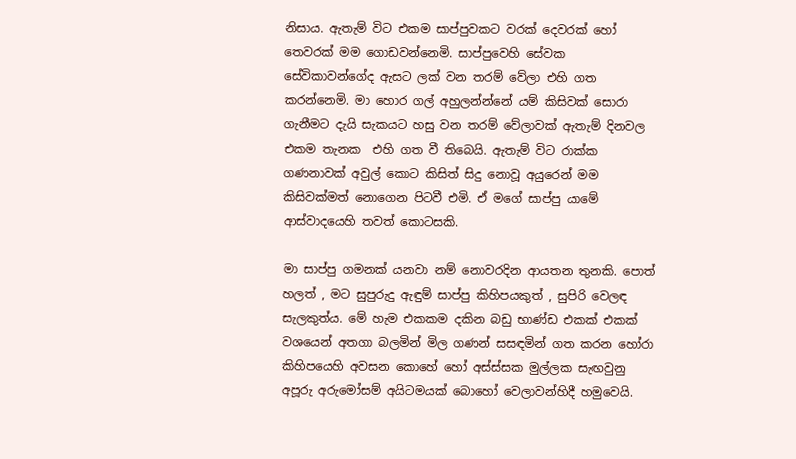නිසාය. ඇතැම් විට එකම සාප්පුවකට වරක් දෙවරක් හෝ තෙවරක් මම ගොඩවන්නෙමි. සාප්පුවෙහි සේවක සේවිකාවන්ගේද ඇසට ලක් වන තරම් වේලා එහි ගත කරන්නෙමි. මා හොර ගල් අහුලන්න්නේ යම් කිසිවක් සොරා ගැනීමට දැයි සැකයට හසු වන තරම් වේලාවක් ඇතැම් දිනවල එකම තැනක  එහි ගත වී තිබෙයි. ඇතැම් විට රාක්ක ගණනාවක් අවුල් කොට කිසිත් සිදු නොවූ අයුරෙන් මම කිසිවක්මත් නොගෙන පිටවී එමි. ඒ මගේ සාප්පු යාමේ ආස්වාදයෙහි තවත් කොටසකි.

මා සාප්පු ගමනක් යනවා නම් නොවරදින ආයතන තුනකි. පොත් හලත් , මට සුපුරුදු ඇඳුම් සාප්පු කිහිපයකුත් , සුපිරි වෙලඳ සැලකුත්ය. මේ හැම එකකම දකින බඩු භාණ්ඩ එකක් එකක් වශයෙන් අතගා බලමින් මිල ගණන් සසඳමින් ගත කරන හෝරා කිහිපයෙහි අවසන කොහේ හෝ අස්ස්සක මුල්ලක සැඟවුනු අපූරු අරුමෝසම් අයිටමයක් බොහෝ වෙලාවන්හිදී හමුවෙයි.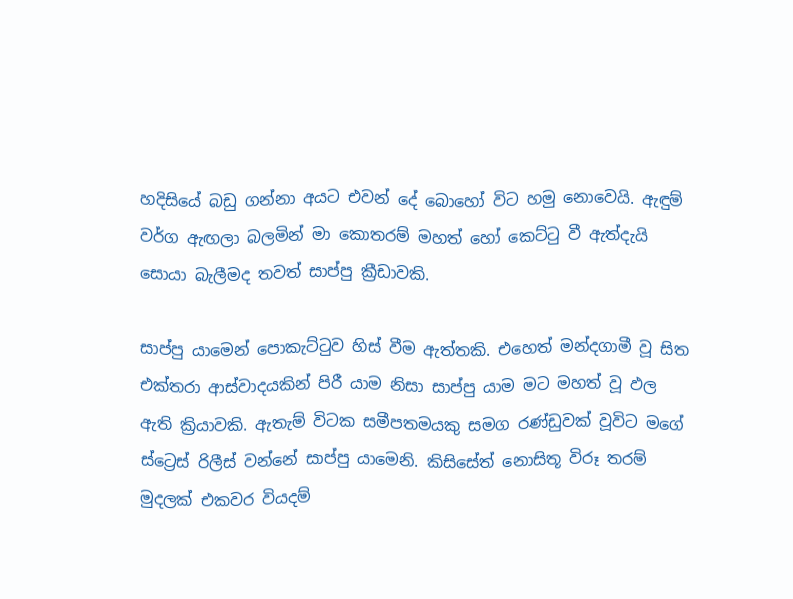හදිසියේ බඩු ගන්නා අයට එවන් දේ බොහෝ විට හමු නොවෙයි. ඇඳුම් වර්ග ඇඟලා බලමින් මා කොතරම් මහත් හෝ කෙට්‍ටු වී ඇත්දැයි සොයා බැලීමද තවත් සාප්පු ක්‍රීඩාවකි.

සාප්පු යාමෙන් පොකැට්‍ටුව හිස් වීම ඇත්තකි. එහෙත් මන්දගාමී වූ සිත එක්තරා ආස්වාදයකින් පිරී යාම නිසා සාප්පු යාම මට මහත් වූ ඵල ඇති ක්‍රියාවකි. ඇතැම් විටක සමීපතමයකු සමග රණ්ඩුවක් වූවිට මගේ ස්ට්‍රෙස් රිලීස් වන්නේ සාප්පු යාමෙනි. කිසිසේත් නොසිතූ විරූ තරම් මුදලක් එකවර වියදම්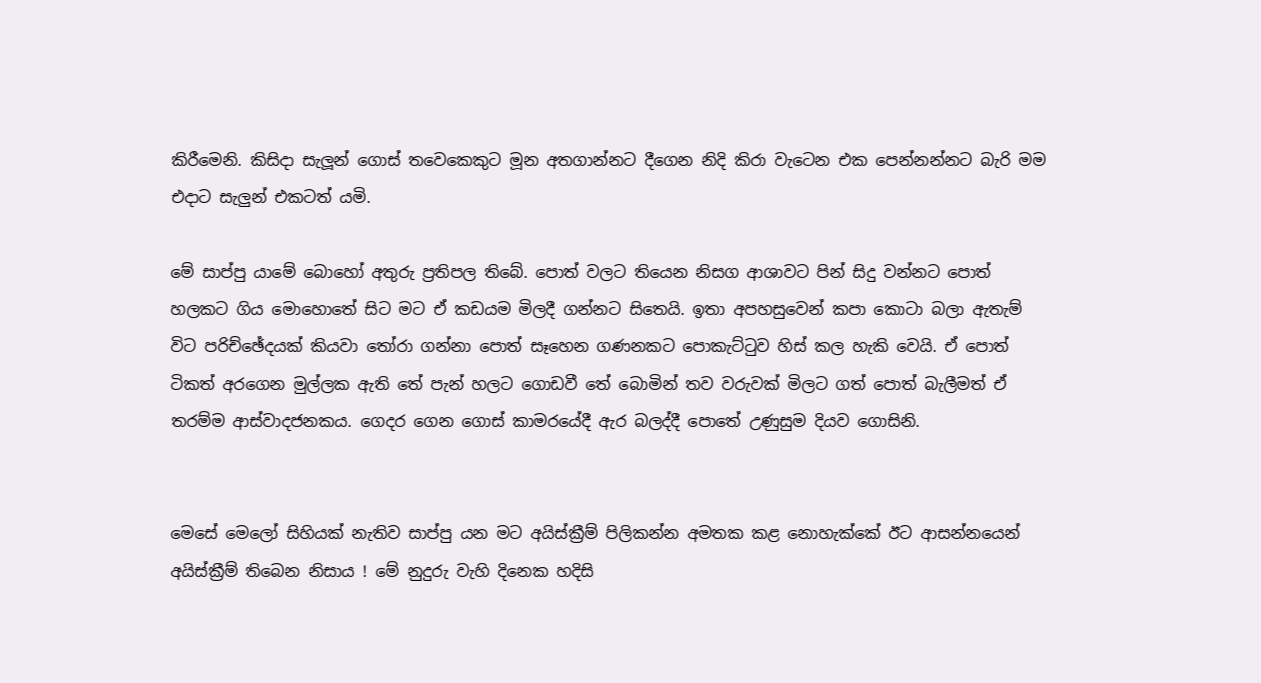කිරීමෙනි. කිසිදා සැලූන් ගොස් තවෙකෙකුට මූන අතගාන්නට දීගෙන නිදි කිරා වැටෙන එක පෙන්නන්නට බැරි මම එදාට සැලුන් එකටත් යමි.

මේ සාප්පු යාමේ බොහෝ අතුරු ප්‍රතිපල තිබේ. පොත් වලට තියෙන නිසග ආශාවට පින් සිදු වන්නට පොත් හලකට ගිය මොහොතේ සිට මට ඒ කඩයම මිලදී ගන්නට සිතෙයි. ඉතා අපහසුවෙන් කපා කොටා බලා ඇතැම් විට පරිච්ඡේදයක් කියවා ‍තෝරා ගන්නා පොත් සෑහෙන ගණනකට පොකැට්‍ටුව හිස් කල හැකි වෙයි. ඒ පොත් ටිකත් අරගෙන මුල්ලක ඇති තේ පැන් හලට ගොඩවී තේ බොමින් තව වරුවක් මිලට ගත් පොත් බැලීමත් ඒ තරම්ම ආස්වාදජනකය. ගෙදර ගෙන ගොස් කාමරයේදී ඇර බලද්දී පොතේ උණුසුම දියව ගොසිනි.


මෙසේ මෙලෝ සිහියක් නැතිව සාප්පු යන මට අයිස්ක්‍රීම් පිලිකන්න අමතක කළ නොහැක්කේ ඊට ආසන්නයෙන් අයිස්ක්‍රීම් තිබෙන නිසාය ! මේ නුදුරු වැහි දිනෙක හදිසි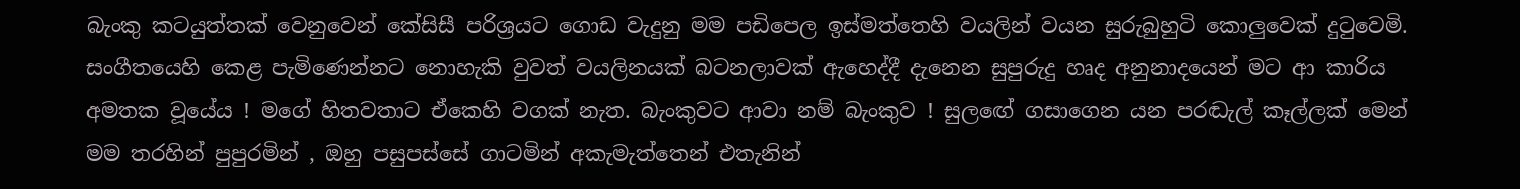බැංකු කටයුත්තක් වෙනුවෙන් කේසිසී පරිශ්‍රයට ගොඩ වැදුනු මම පඩිපෙල ඉස්මත්තෙහි වයලින් වයන සුරුබුහුටි කොලුවෙක් දු‍ටුවෙමි. සංගීතයෙහි කෙළ පැමිණෙන්නට නොහැකි වුවත් වයලිනයක් බටනලාවක් ඇහෙද්දී දැනෙන සුපුරුදු හෘද අනුනාදයෙන් මට ආ කාරිය අමතක වූයේය ! මගේ හිතවතාට ඒකෙහි වගක් නැත. බැංකුවට ආවා නම් බැංකුව ! සුලඟේ ගසාගෙන යන පරඬැල් කෑල්ලක් මෙන් මම තරහින් පුපුරමින් , ඔහු පසුපස්සේ ගාටමින් අකැමැත්තෙන් එතැනින්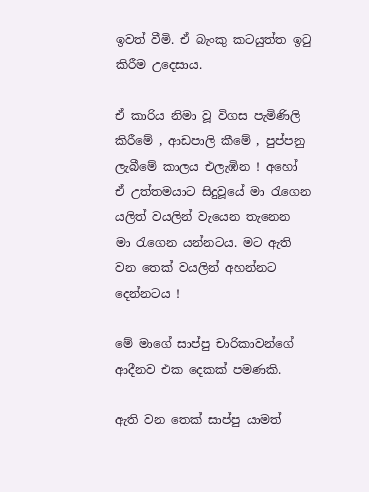ඉවත් වීමි. ඒ බැංකු කටයුත්ත ඉ‍ටු කිරීම උදෙසාය.

ඒ කාරිය නිමා වූ විගස පැමිණිලි කිරීමේ , ආඩපාලි කීමේ , පුප්පනු ලැබීමේ කාලය එලැඹින ! අහෝ ඒ උත්තමයාට සිදුවූයේ මා ‍රැගෙන යලිත් වයලින් වැයෙන තැනෙන මා ‍රැගෙන යන්නටය. මට ඇති වන තෙක් වයලින් අහන්නට දෙන්නටය !

මේ මාගේ සාප්පු චාරිකාවන්ගේ ආදීනව එක දෙකක් පමණකි.

ඇති වන තෙක් සාප්පු යාමත්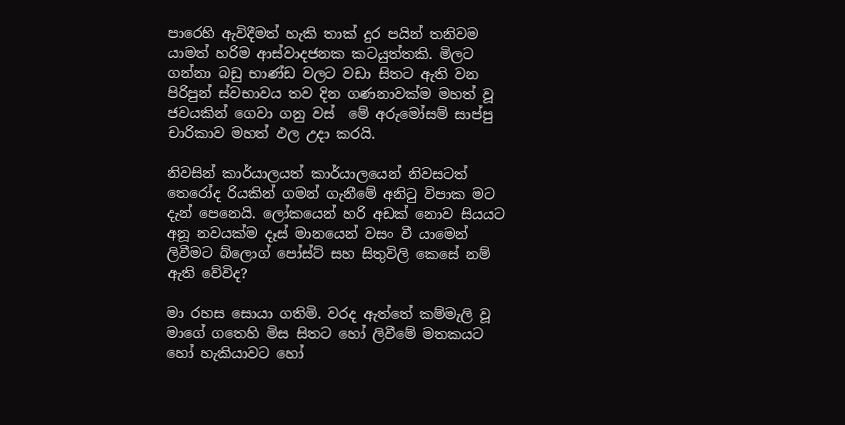පාරෙහි ඇවිදීමත් හැකි තාක් දුර පයින් තනිවම යාමත් හරිම ආස්වාදජනක කටයුත්තකි. මිලට ගන්නා බඩු භාණ්ඩ වලට වඩා සිතට ඇති වන පිරිපුන් ස්වභාවය තව දින ගණනාවක්ම මහත් වූ ජවයකින් ගෙවා ගනු වස්  මේ අරුමෝසම් සාප්පු චාරිකාව මහත් ඵල උදා කරයි.

නිවසින් කාර්යාලයත් කාර්යාලයෙන් නිවසටත් තෙරෝද රියකින් ගමන් ගැනීමේ අනි‍ටු විපාක මට දැන් පෙනෙයි. ලෝකයෙන් හරි අඩක් නොව සියයට අනූ නවයක්ම දෑස් මානයෙන් වසං වී යාමෙන් ලිවීමට බ්ලොග් පෝස්ට් සහ සිතුවිලි කෙසේ නම් ඇති වේවිද?

මා රහස සොයා ගතිමි. වරද ඇත්තේ කම්මැලි වූ මාගේ ගතෙහි මිස සිතට හෝ ලිවීමේ මතකයට හෝ හැකියාවට හෝ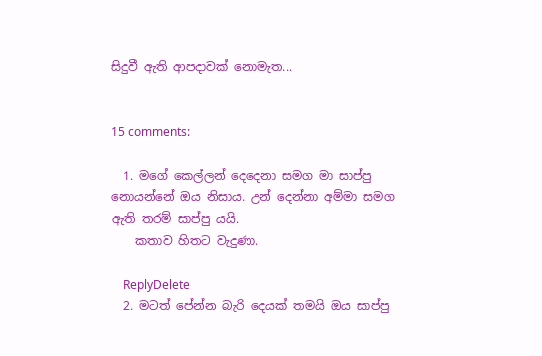සිදුවී ඇති ආපදාවක් නොමැත...


15 comments:

  1. මගේ කෙල්ලන් දෙදෙනා සමග මා සාප්පු නොයන්නේ ඔය නිසාය. උන් දෙන්නා අම්මා සමග ඇති තරම් සාප්පු යයි.
    කතාව හිතට වැදුණා.

    ReplyDelete
  2. ම‍ටත් පේන්න බැරි දෙයක් තමයි ඔය සාප්පු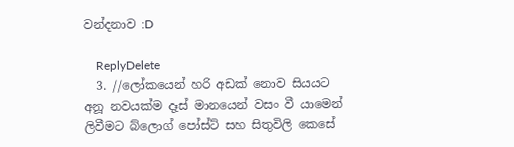වන්දනාව :D

    ReplyDelete
  3. //ලෝකයෙන් හරි අඩක් නොව සියයට අනූ නවයක්ම දෑස් මානයෙන් වසං වී යාමෙන් ලිවීමට බ්ලොග් පෝස්ට් සහ සිතුවිලි කෙසේ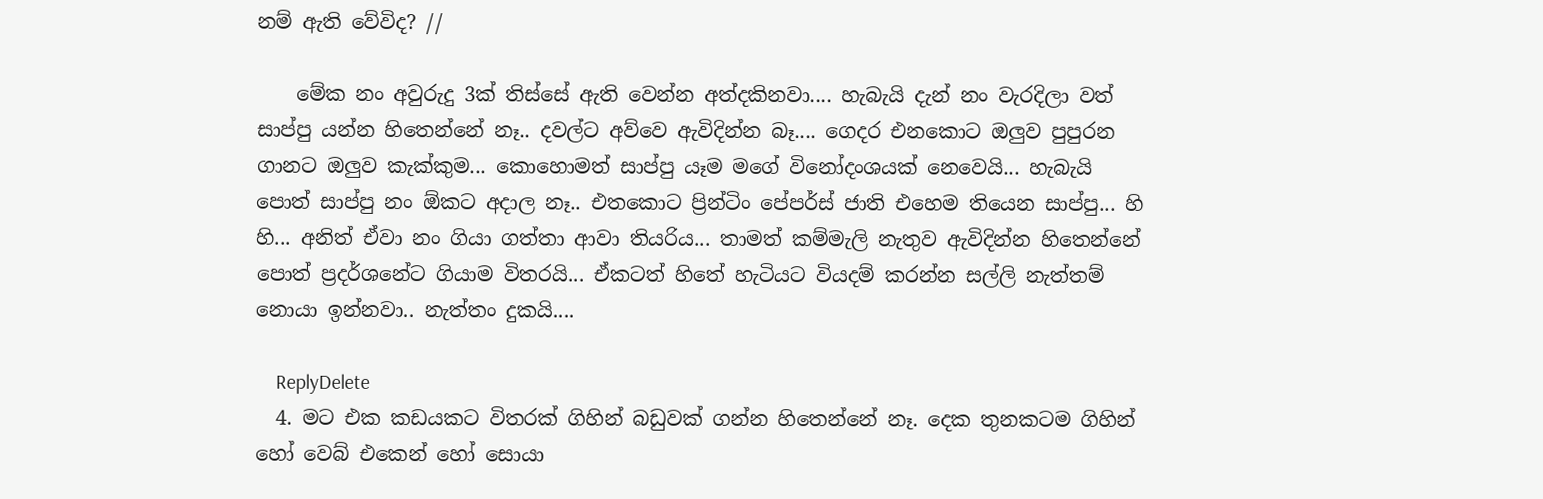නම් ඇති වේවිද? //

    මේක නං අවුරුදු 3ක් තිස්සේ ඇති වෙන්න අත්දකිනවා.... හැබැයි දැන් නං වැරදිලා වත් සාප්පු යන්න හිතෙන්නේ නෑ.. දවල්ට අව්වෙ ඇවිදින්න බෑ.... ගෙදර එනකොට ඔලුව පුපුරන ගානට ඔලුව කැක්කුම... කොහොමත් සාප්පු යෑම මගේ විනෝදංශයක් නෙවෙයි... හැබැයි පොත් සාප්පු නං ඕකට අදාල නෑ.. එතකොට ප්‍රින්ටිං පේපර්ස් ජාති එහෙම තියෙන සාප්පු... හි හි... අනිත් ඒවා නං ගියා ගත්තා ආවා තියරිය... තාමත් කම්මැලි නැතුව ඇවිදින්න හිතෙන්නේ පොත් ප්‍රදර්ශනේට ගියාම විතරයි... ඒකටත් හිතේ හැටියට වියදම් කරන්න සල්ලි නැත්තම් නොයා ඉන්නවා.. නැත්තං දුකයි....

    ReplyDelete
  4. මට එක කඩයකට විතරක් ගිහින් බඩුවක් ගන්න හිතෙන්නේ නෑ. දෙක තුනකටම ගිහින් හෝ වෙබ් එකෙන් හෝ සොයා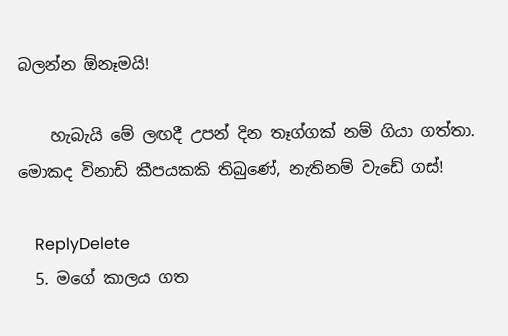බලන්න ඕනෑමයි!

    හැබැයි මේ ලඟදී උපන් දින තෑග්ගක් නම් ගියා ගත්තා. මොකද විනාඩි කීපයකකි තිබුණේ, නැතිනම් වැඩේ ගස්!

    ReplyDelete
  5. මගේ කාලය ගත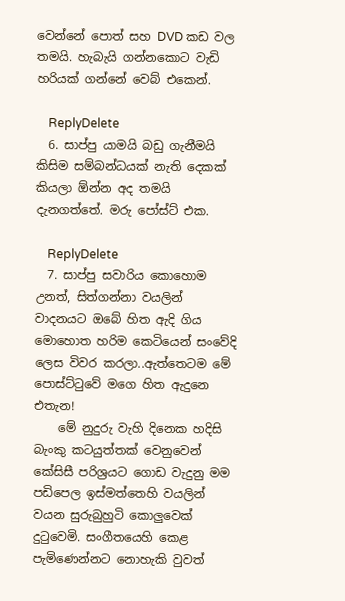වෙන්නේ පොත් සහ DVD කඩ වල තමයි. හැබැ‍යි ගන්නකොට වැඩි හරියක් ගන්නේ වෙබ් එකෙන්.

    ReplyDelete
  6. සාප්පු යාමයි බඩු ගැනීමයි කිසිම සම්බන්ධයක් නැති දෙකක් කියලා ඕන්න අද තමයි දැනගත්තේ. මරු පෝස්ට් එක.

    ReplyDelete
  7. සාප්පු සවාරිය කොහොම උනත්, සිත්ගන්නා වයලින් වාදනයට ඔබේ හිත ඇදි ගිය මොහොත හරිම කෙටියෙන් සංවේදි ලෙස විවර කරලා..ඇත්තෙටම මේ පොස්ට්ටුවේ මගෙ හිත ඇදුනෙ එතැන!
    මේ නුදුරු වැහි දිනෙක හදිසි බැංකු කටයුත්තක් වෙනුවෙන් කේසිසී පරිශ්‍රයට ගොඩ වැදුනු මම පඩිපෙල ඉස්මත්තෙහි වයලින් වයන සුරුබුහුටි කොලුවෙක් දු‍ටුවෙමි. සංගීතයෙහි කෙළ පැමිණෙන්නට නොහැකි වුවත්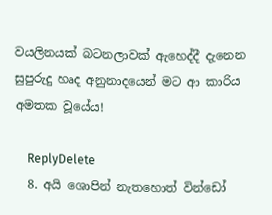වයලිනයක් බටනලාවක් ඇහෙද්දී දැනෙන සුපුරුදු හෘද අනුනාදයෙන් මට ආ කාරිය අමතක වූයේය!

    ReplyDelete
  8. අයි ශොපින් නැතහොත් වින්ඩෝ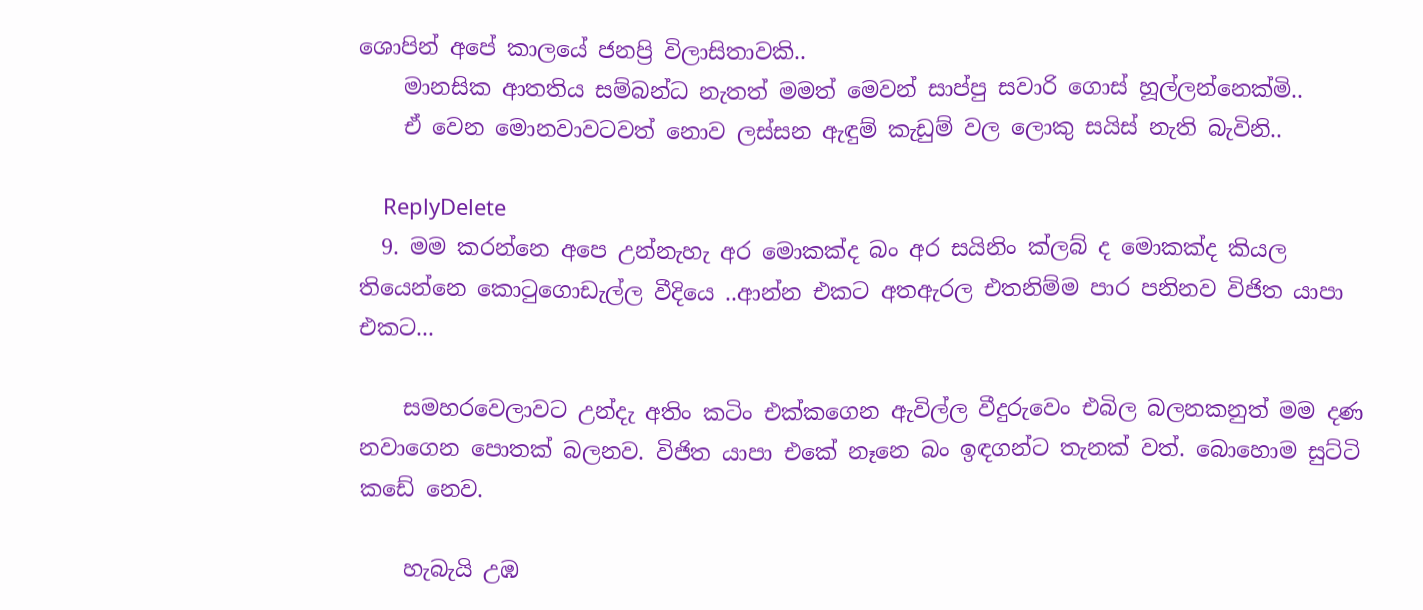ශොපින් අපේ කාලයේ ජනප්‍රි විලාසිතාවකි..
    මානසික ආතතිය සම්බන්ධ නැතත් මමත් මෙවන් සාප්පු සවාරි ගොස් හූල්ලන්නෙක්මි..
    ඒ වෙන මොනවාවටවත් නොව ලස්සන ඇඳුම් කැඩුම් වල ලොකු සයිස් නැති බැවිනි..

    ReplyDelete
  9. මම කරන්නෙ අපෙ උන්නැහැ අර මොකක්ද බං අර සයිනිං ක්ලබ් ද මොකක්ද කියල තියෙන්නෙ කොටුගොඩැල්ල වීදියෙ ..ආන්න එකට අතඇරල එතනිම්ම පාර පනිනව විජිත යාපා එකට...

    සමහරවෙලාවට උන්දැ අතිං කටිං එක්කගෙන ඇවිල්ල වීදුරුවෙං එබිල බලනකනුත් මම දණ නවාගෙන පොතක් බලනව. විජිත යාපා එකේ නෑනෙ බං ඉඳගන්ට තැනක් වත්. බොහොම සුට්ටි කඩේ නෙව.

    හැබැයි උඹ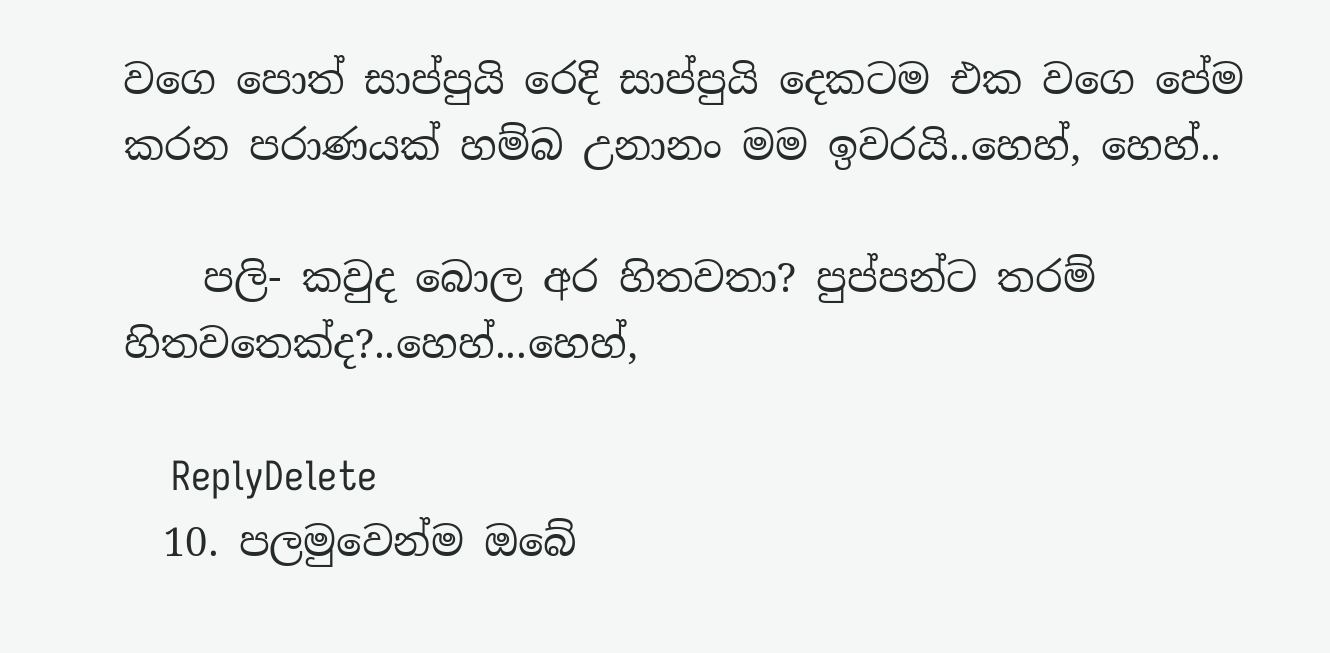වගෙ පොත් සාප්පුයි රෙදි සාප්පුයි දෙකටම එක වගෙ පේම කරන පරාණයක් හම්බ උනානං මම ඉවරයි..හෙහ්, හෙහ්..

    පලි- කවුද බොල අර හිතවතා? පුප්පන්ට තරම් හිතවතෙක්ද?..හෙහ්...හෙහ්,

    ReplyDelete
  10. පලමුවෙන්ම ඔබේ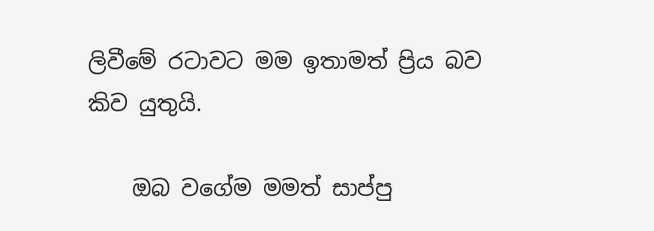ලිවීමේ රටාවට මම ඉතාමත් ප්‍රිය බව කිව යුතුයි.

    ඔබ වගේම මමත් සාප්පු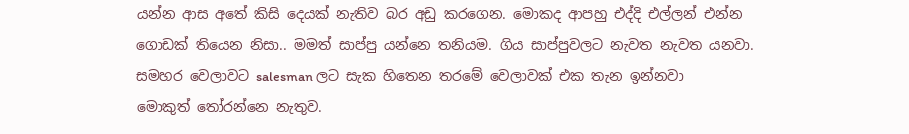යන්න ආස අතේ කිසි දෙයක් නැතිව බර අඩු කරගෙන. මොකද ආපහු එද්දි එල්ලන් එන්න ගොඩක් තියෙන නිසා.. මමත් සාප්පු යන්නෙ තනියම. ගිය සාප්පුවලට නැවත නැවත යනවා. සමහර වෙලාවට salesman ලට සැක හිතෙන තරමේ වෙලාවක් එක තැන ඉන්නවා මොකුත් ‍තෝරන්නෙ නැතුව.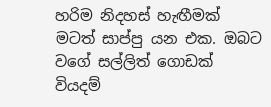හරිම නිදහස් හැඟීමක් මටත් සාප්පු යන එක. ඔබට වගේ සල්ලිත් ගොඩක් වියදම්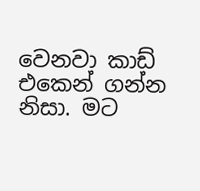වෙනවා කාඩ් එකෙන් ගන්න නිසා. මට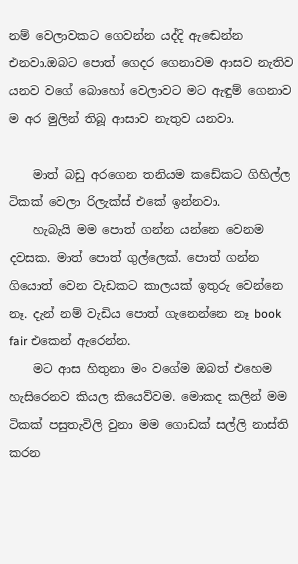නම් වෙලාවකට ගෙවන්න යද්දි ඇඬෙන්න එනවා.ඔබට පොත් ගෙදර ගෙනාවම ආසව නැතිව යනව වගේ බොහෝ වෙලාවට මට ඇඳුම් ගෙනාව ම අර මුලින් තිබූ ආසාව නැතුව යනවා.

    මාත් බඩු අරගෙන තනියම කඩේකට ගිහිල්ල ටිකක් වෙලා රිලැක්ස් එකේ ඉන්නවා.
    හැබැයි මම පොත් ගන්න යන්නෙ වෙනම දවසක. මාත් පොත් ගුල්ලෙක්. පොත් ගන්න ගියොත් වෙන වැඩකට කාලයක් ඉතුරු වෙන්නෙ නෑ. දැන් නම් වැඩිය පොත් ගැනෙන්නෙ නෑ book fair එකෙන් ඇරෙන්න.
    මට ආස හිතුනා මං වගේම ඔබත් එහෙම හැසිරෙනව කියල කියෙව්වම. මොකද කලින් මම ටිකක් පසුතැවිලි වුනා මම ගොඩක් සල්ලි නාස්ති කරන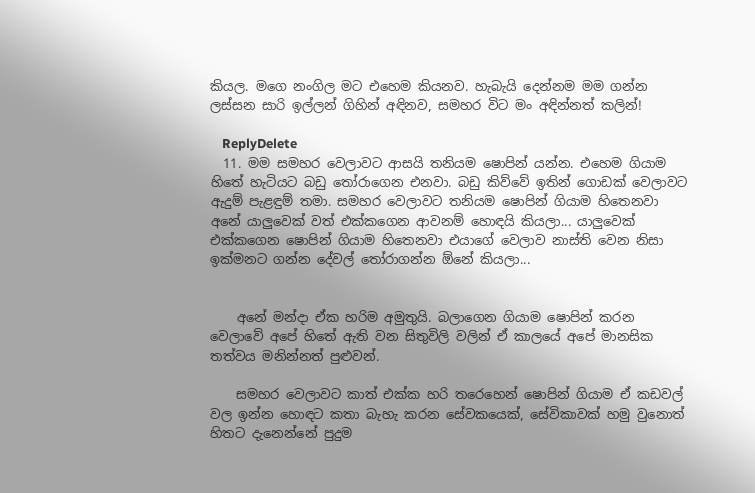කියල. මගෙ නංගිල මට එහෙම කියනව. හැබැයි දෙන්නම මම ගන්න ලස්සන සාරි ඉල්ලන් ගිහින් අඳිනව, සමහර විට මං අඳින්නත් කලින්!

    ReplyDelete
  11. මම සමහර වෙලාවට ආසයි තනියම ෂොපින් යන්න. එහෙම ගියාම හිතේ හැටියට බඩු තෝරාගෙන එනවා. බඩු කිව්වේ ඉතින් ගොඩක් වෙලාවට ඇදුම් පැළඳුම් තමා. සමහර වෙලාවට තනියම ෂොපින් ගියාම හිතෙනවා අනේ යාලුවෙක් වත් එක්කගෙන ආවනම් හොඳයි කියලා... යාලුවෙක් එක්කගෙන ෂොපින් ගියාම හිතෙනවා එයාගේ වෙලාව නාස්ති වෙන නිසා ඉක්මනට ගන්න දේවල් තෝරාගන්න ඕනේ කියලා...


    අනේ මන්දා ඒක හරිම අමුතුයි. බලාගෙන ගියාම ෂොපින් කරන වෙලාවේ අපේ හිතේ ඇති වන සිතුවිලි වලින් ඒ කාලයේ අපේ මානසික තත්වය මනින්නත් පුළුවන්.

    සමහර වෙලාවට කාත් එක්ක හරි තරෙහෙන් ෂොපින් ගියාම ඒ කඩවල් වල ඉන්න හොඳට කතා බැහැ කරන සේවකයෙක්, සේවිකාවක් හමු වුනොත් හිතට දැනෙන්නේ පුදුම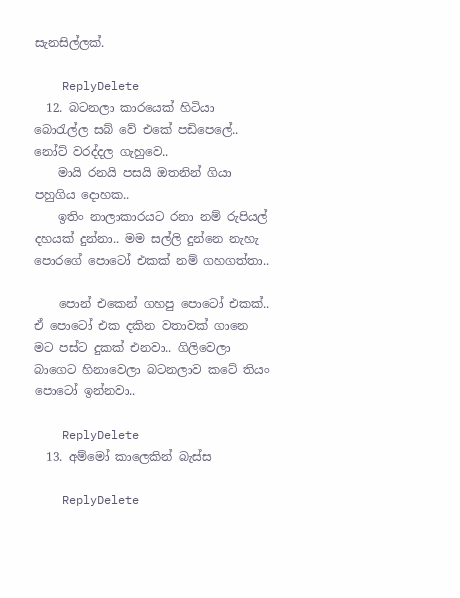සැනසිල්ලක්.

    ReplyDelete
  12. බටනලා කාරයෙක් හිටියා බොරැල්ල සබ් වේ එකේ පඩිපෙලේ.. නෝට් වරද්දල ගැහුවෙ..
    මායි රනයි පසයි ඔතනින් ගියා පහුගිය දොහක..
    ඉතිං නාලාකාරයට රනා නම් රුපියල් දහයක් දුන්නා.. මම සල්ලි දුන්නෙ නැහැ පොරගේ පොටෝ එකක් නම් ගහගත්තා..

    පොන් එකෙන් ගහපු පොටෝ එකක්.. ඒ පොටෝ එක දකින වතාවක් ගානෙ මට පස්ට දුකක් එනවා.. ගිලිවෙලා බාගෙට හිනාවෙලා බටනලාව කටේ තියං පොටෝ ඉන්නවා..

    ReplyDelete
  13. අම්මෝ කාලෙකින් බැස්ස

    ReplyDelete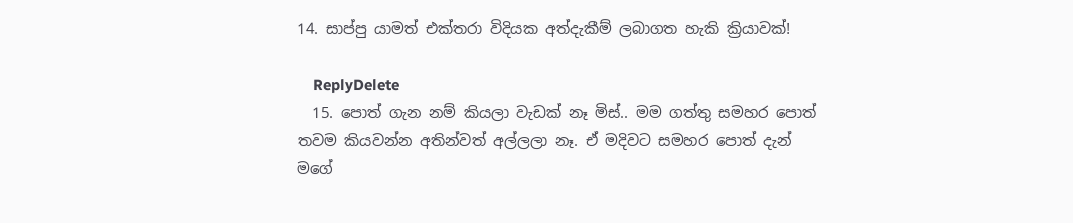14. සාප්පු යාමත් එක්තරා විදියක අත්දැකීම් ලබාගත හැකි ක්‍රියාවක්!

    ReplyDelete
  15. පොත් ගැන නම් කියලා වැඩක් නෑ මිස්.. මම ගත්තු සමහර පොත් තවම කියවන්න අතින්වත් අල්ලලා නෑ. ඒ මදිවට සමහර පොත් දැන් මගේ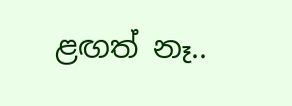ළඟත් නෑ..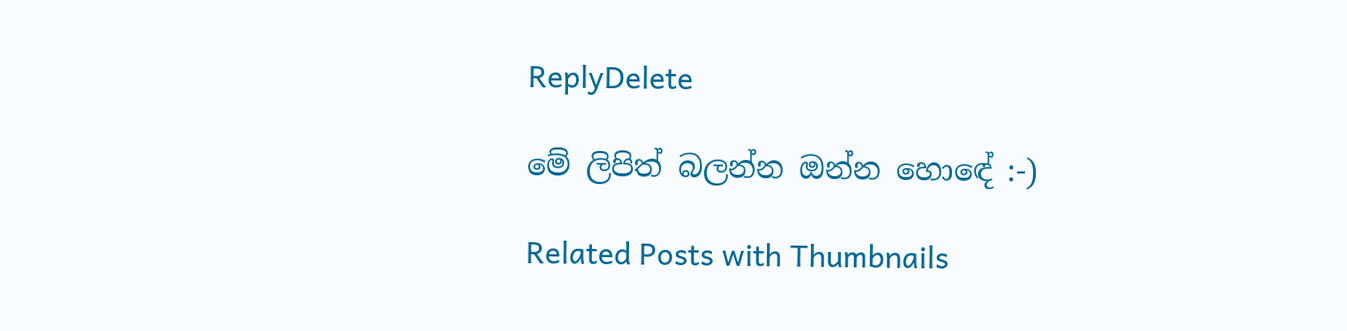ReplyDelete

මේ ලිපිත් බලන්න ඔන්න හොඳේ :-)

Related Posts with Thumbnails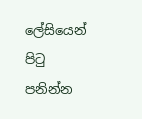ලේසියෙන් පිටු පනින්න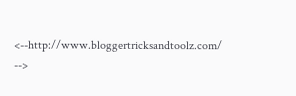<--http://www.bloggertricksandtoolz.com/ -->